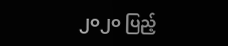၂၀၂၀ ပြည့်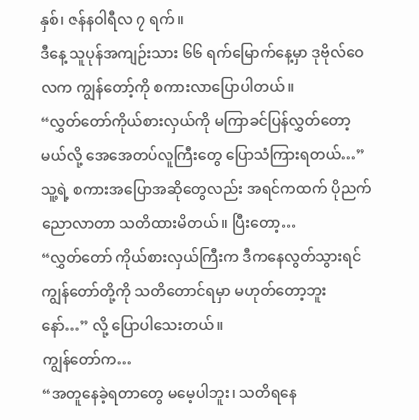နှစ်၊ ဇန်နဝါရီလ ၇ ရက်။
ဒီနေ့ သူပုန်အကျဉ်းသား ၆၆ ရက်မြောက်နေ့မှာ ဒုဗိုလ်ဝေလက ကျွန်တော့်ကို စကားလာပြောပါတယ်။
“လွှတ်တော်ကိုယ်စားလှယ်ကို မကြာခင်ပြန်လွှတ်တော့မယ်လို့ အေအေတပ်လူကြီးတွေ ပြောသံကြားရတယ်…”
သူ့ရဲ့ စကားအပြောအဆိုတွေလည်း အရင်ကထက် ပိုညက်ညောလာတာ သတိထားမိတယ်။ ပြီးတော့…
“လွှတ်တော် ကိုယ်စားလှယ်ကြီးက ဒီကနေလွတ်သွားရင် ကျွန်တော်တို့ကို သတိတောင်ရမှာ မဟုတ်တော့ဘူး နော်…” လို့ ပြောပါသေးတယ်။
ကျွန်တော်က…
“အတူနေခဲ့ရတာတွေ မမေ့ပါဘူး၊ သတိရနေ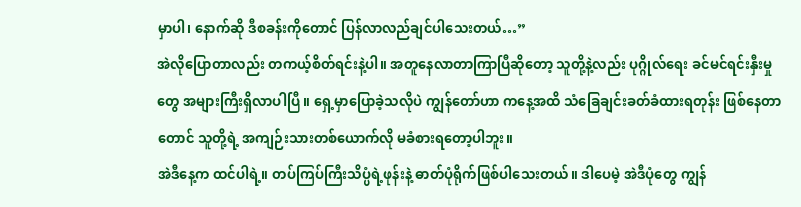မှာပါ၊ နောက်ဆို ဒီစခန်းကိုတောင် ပြန်လာလည်ချင်ပါသေးတယ်…”
အဲလိုပြောတာလည်း တကယ့်စိတ်ရင်းနဲ့ပါ။ အတူနေလာတာကြာပြီဆိုတော့ သူတို့နဲ့လည်း ပုဂ္ဂိုလ်ရေး ခင်မင်ရင်းနှီးမှုတွေ အများကြီးရှိလာပါပြီ။ ရှေ့မှာပြောခဲ့သလိုပဲ ကျွန်တော်ဟာ ကနေ့အထိ သံခြေချင်းခတ်ခံထားရတုန်း ဖြစ်နေတာတောင် သူတို့ရဲ့ အကျဉ်းသားတစ်ယောက်လို မခံစားရတော့ပါဘူး။
အဲဒီနေ့က ထင်ပါရဲ့။ တပ်ကြပ်ကြီးသိပ္ပံရဲ့ဖုန်းနဲ့ ဓာတ်ပုံရိုက်ဖြစ်ပါသေးတယ်။ ဒါပေမဲ့ အဲဒီပုံတွေ ကျွန်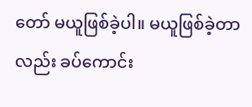တော် မယူဖြစ်ခဲ့ပါ။ မယူဖြစ်ခဲ့တာလည်း ခပ်ကောင်း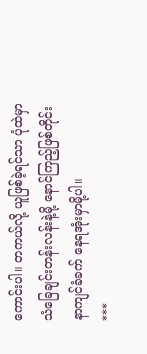ကောင်းပါ။ တကယ်လို့ ယူဖြစ်ခဲ့ရင်သာ ပုံထဲမှာ သံခြေချင်းတန်းလန်းနဲ့မို့ နောင်ကြည့်ဖြစ်တိုင်း နာကျင်ခံခက် နေရအုံးမှာမို့ပါ။
***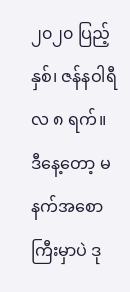၂၀၂၀ ပြည့်နှစ်၊ ဇန်နဝါရီလ ၈ ရက်။
ဒီနေ့တော့ မနက်အစောကြီးမှာပဲ ဒု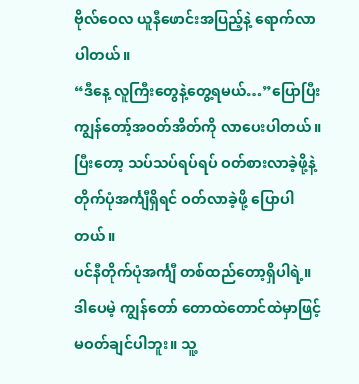ဗိုလ်ဝေလ ယူနီဖောင်းအပြည့်နဲ့ ရောက်လာပါတယ်။
“ဒီနေ့ လူကြီးတွေနဲ့တွေ့ရမယ်…”ပြောပြီး ကျွန်တော့်အဝတ်အိတ်ကို လာပေးပါတယ်။ ပြီးတော့ သပ်သပ်ရပ်ရပ် ဝတ်စားလာခဲ့ဖို့နဲ့ တိုက်ပုံအင်္ကျီရှိရင် ဝတ်လာခဲ့ဖို့ ပြောပါတယ်။
ပင်နီတိုက်ပုံအင်္ကျီ တစ်ထည်တော့ရှိပါရဲ့။ ဒါပေမဲ့ ကျွန်တော် တောထဲတောင်ထဲမှာဖြင့် မဝတ်ချင်ပါဘူး။ သူ့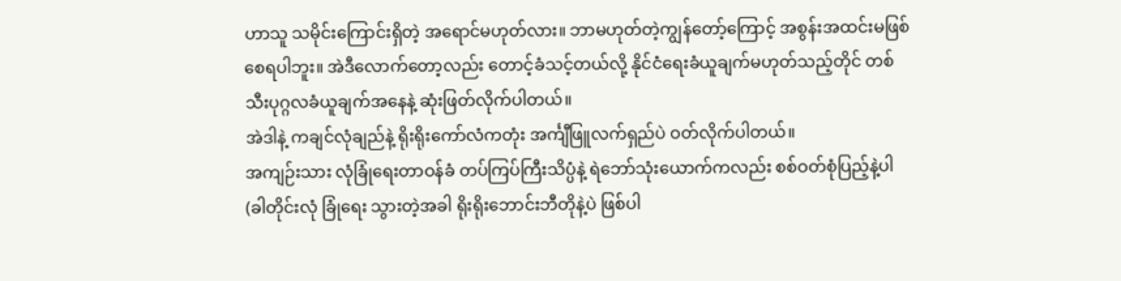ဟာသူ သမိုင်းကြောင်းရှိတဲ့ အရောင်မဟုတ်လား။ ဘာမဟုတ်တဲ့ကျွန်တော့်ကြောင့် အစွန်းအထင်းမဖြစ်စေရပါဘူး။ အဲဒီလောက်တော့လည်း တောင့်ခံသင့်တယ်လို့ နိုင်ငံရေးခံယူချက်မဟုတ်သည့်တိုင် တစ်သီးပုဂ္ဂလခံယူချက်အနေနဲ့ ဆုံးဖြတ်လိုက်ပါတယ်။
အဲဒါနဲ့ ကချင်လုံချည်နဲ့ ရိုးရိုးကော်လံကတုံး အင်္ကျီဖြူလက်ရှည်ပဲ ဝတ်လိုက်ပါတယ်။
အကျဉ်းသား လုံခြုံရေးတာဝန်ခံ တပ်ကြပ်ကြီးသိပ္ပံနဲ့ ရဲဘော်သုံးယောက်ကလည်း စစ်ဝတ်စုံပြည့်နဲ့ပါ (ခါတိုင်းလုံ ခြုံရေး သွားတဲ့အခါ ရိုးရိုးဘောင်းဘီတိုနဲ့ပဲ ဖြစ်ပါ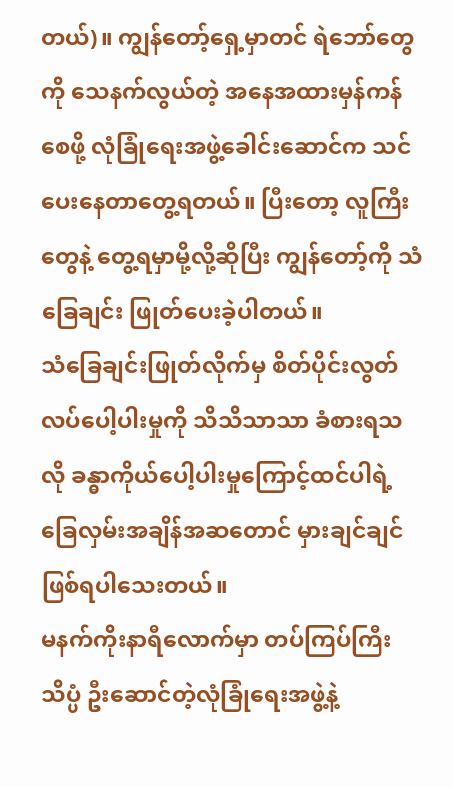တယ်)။ ကျွန်တော့်ရှေ့မှာတင် ရဲဘော်တွေကို သေနက်လွယ်တဲ့ အနေအထားမှန်ကန်စေဖို့ လုံခြုံရေးအဖွဲ့ခေါင်းဆောင်က သင်ပေးနေတာတွေ့ရတယ်။ ပြီးတော့ လူကြီးတွေနဲ့ တွေ့ရမှာမို့လို့ဆိုပြီး ကျွန်တော့်ကို သံခြေချင်း ဖြုတ်ပေးခဲ့ပါတယ်။
သံခြေချင်းဖြုတ်လိုက်မှ စိတ်ပိုင်းလွတ်လပ်ပေါ့ပါးမှုကို သိသိသာသာ ခံစားရသလို ခန္ဓာကိုယ်ပေါ့ပါးမှုကြောင့်ထင်ပါရဲ့ ခြေလှမ်းအချိန်အဆတောင် မှားချင်ချင်ဖြစ်ရပါသေးတယ်။
မနက်ကိုးနာရီလောက်မှာ တပ်ကြပ်ကြီးသိပ္ပံ ဦးဆောင်တဲ့လုံခြုံရေးအဖွဲ့နဲ့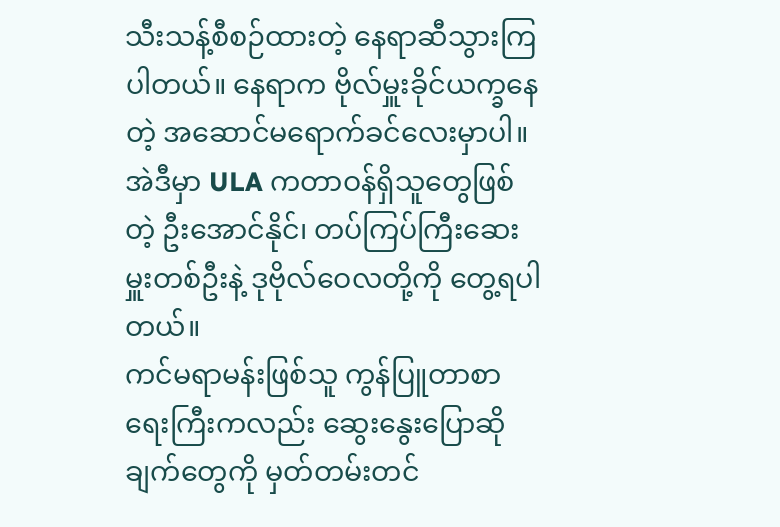သီးသန့်စီစဉ်ထားတဲ့ နေရာဆီသွားကြပါတယ်။ နေရာက ဗိုလ်မှူးခိုင်ယက္ခနေတဲ့ အဆောင်မရောက်ခင်လေးမှာပါ။ အဲဒီမှာ ULA ကတာဝန်ရှိသူတွေဖြစ်တဲ့ ဦးအောင်နိုင်၊ တပ်ကြပ်ကြီးဆေးမှူးတစ်ဦးနဲ့ ဒုဗိုလ်ဝေလတို့ကို တွေ့ရပါတယ်။
ကင်မရာမန်းဖြစ်သူ ကွန်ပြူတာစာရေးကြီးကလည်း ဆွေးနွေးပြောဆိုချက်တွေကို မှတ်တမ်းတင်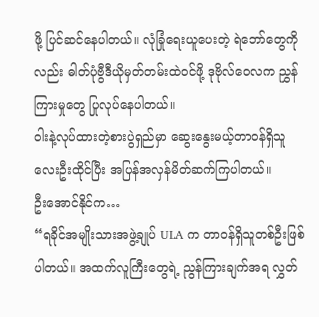ဖို့ ပြင်ဆင်နေပါတယ်။ လုံခြုံရေးယူပေးတဲ့ ရဲဘော်တွေကိုလည်း ဓါတ်ပုံဗွီဒီယိုမှတ်တမ်းထဲဝင်ဖို့ ဒုဗိုလ်ဝေလက ညွှန်ကြားမှုတွေ ပြုလုပ်နေပါတယ်။
ဝါးနဲ့လုပ်ထားတဲ့စားပွဲရှည်မှာ ဆွေးနွေးမယ့်တာဝန်ရှိသူ လေးဦးထိုင်ပြီး အပြန်အလှန်မိတ်ဆက်ကြပါတယ်။
ဦးအောင်နိုင်က…
“ရခိုင်အမျိုးသားအဖွဲ့ချုပ် ULA က တာဝန်ရှိသူတစ်ဦးဖြစ်ပါတယ်။ အထက်လူကြီးတွေရဲ့ ညွန်ကြားချက်အရ လွှတ်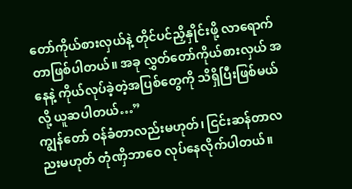တော်ကိုယ်စားလှယ်နဲ့ တိုင်ပင်ညှိနှိုင်းဖို့ လာရောက်တာဖြစ်ပါတယ်။ အခု လွှတ်တော်ကိုယ်စားလှယ် အနေနဲ့ ကိုယ်လုပ်ခဲ့တဲ့အပြစ်တွေကို သိရှိပြီးဖြစ်မယ်လို့ ယူဆပါတယ်…”
ကျွန်တော် ဝန်ခံတာလည်းမဟုတ်၊ ငြင်းဆန်တာလညးမဟုတ် တုံဏှိဘာဝေ လုပ်နေလိုက်ပါတယ်။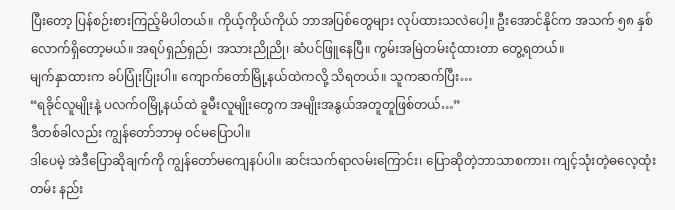ပြီးတော့ ပြန်စဉ်းစားကြည့်မိပါတယ်။ ကိုယ့်ကိုယ်ကိုယ် ဘာအပြစ်တွေများ လုပ်ထားသလဲပေါ့။ ဦးအောင်နိုင်က အသက် ၅၈ နှစ်လောက်ရှိတော့မယ်။ အရပ်ရှည်ရှည်၊ အသားညိုညို၊ ဆံပင်ဖြူနေပြီ။ ကွမ်းအမြဲတမ်းငုံထားတာ တွေ့ရတယ်။
မျက်နှာထားက ခပ်ပြုံးပြုံးပါ။ ကျောက်တော်မြို့နယ်ထဲကလို့ သိရတယ်။ သူကဆက်ပြီး…
“ရခိုင်လူမျိုးနဲ့ ပလက်ဝမြို့နယ်ထဲ ခူမီးလူမျိုးတွေက အမျိုးအနွယ်အတူတူဖြစ်တယ်…”
ဒီတစ်ခါလည်း ကျွန်တော်ဘာမှ ဝင်မပြောပါ။
ဒါပေမဲ့ အဲဒီပြောဆိုချက်ကို ကျွန်တော်မကျေနပ်ပါ။ ဆင်းသက်ရာလမ်းကြောင်း၊ ပြောဆိုတဲ့ဘာသာစကား၊ ကျင့်သုံးတဲ့ဓလေ့ထုံးတမ်း နည်း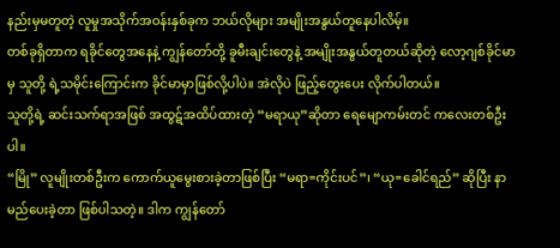နည်းမှမတူတဲ့ လူမှုအသိုက်အဝန်းနှစ်ခုက ဘယ်လိုများ အမျိုးအနွယ်တူနေပါလိမ့်။
တစ်ခုရှိတာက ရခိုင်တွေအနေနဲ့ ကျွန်တော်တို့ ခူမီးချင်းတွေနဲ့ အမျိုးအနွယ်တူတယ်ဆိုတဲ့ လော့ဂျစ်ခိုင်မာမှ သူတို့ ရဲ့သမိုင်းကြောင်းက ခိုင်မာမှာဖြစ်လို့ပါပဲ။ အဲလိုပဲ ဖြည့်တွေးပေး လိုက်ပါတယ်။
သူတို့ရဲ့ ဆင်းသက်ရာအဖြစ် အထွဋ်အထိပ်ထားတဲ့ “မရာယု”ဆိုတာ ရေမျောကမ်းတင် ကလေးတစ်ဦးပါ။
“မြို” လူမျိုးတစ်ဦးက ကောက်ယူမွေးစားခဲ့တာဖြစ်ပြီး “မရာ=ကိုင်းပင်”၊ “ယု=ခေါင်ရည်” ဆိုပြီး နာမည်ပေးခဲ့တာ ဖြစ်ပါသတဲ့။ ဒါက ကျွန်တော်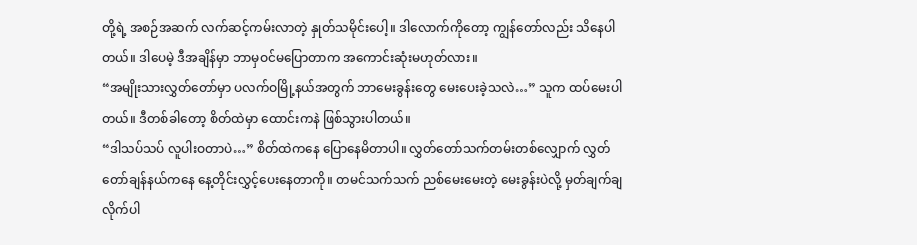တို့ရဲ့ အစဉ်အဆက် လက်ဆင့်ကမ်းလာတဲ့ နှုတ်သမိုင်းပေါ့။ ဒါလောက်ကိုတော့ ကျွန်တော်လည်း သိနေပါတယ်။ ဒါပေမဲ့ ဒီအချိန်မှာ ဘာမှဝင်မပြောတာက အကောင်းဆုံးမဟုတ်လား။
“အမျိုးသားလွှတ်တော်မှာ ပလက်ဝမြို့နယ်အတွက် ဘာမေးခွန်းတွေ မေးပေးခဲ့သလဲ…” သူက ထပ်မေးပါတယ်။ ဒီတစ်ခါတော့ စိတ်ထဲမှာ ထောင်းကနဲ ဖြစ်သွားပါတယ်။
“ဒါသပ်သပ် လူပါးဝတာပဲ…” စိတ်ထဲကနေ ပြောနေမိတာပါ။ လွှတ်တော်သက်တမ်းတစ်လျှောက် လွှတ်တော်ချန်နယ်ကနေ နေ့တိုင်းလွှင့်ပေးနေတာကို။ တမင်သက်သက် ညစ်မေးမေးတဲ့ မေးခွန်းပဲလို့ မှတ်ချက်ချလိုက်ပါ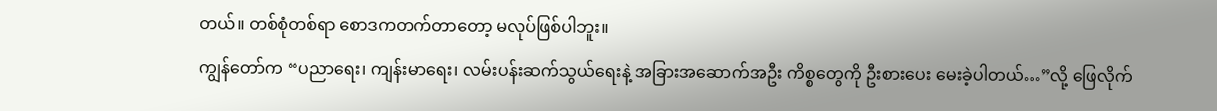တယ်။ တစ်စုံတစ်ရာ စောဒကတက်တာတော့ မလုပ်ဖြစ်ပါဘူး။
ကျွန်တော်က “ပညာရေး၊ ကျန်းမာရေး၊ လမ်းပန်းဆက်သွယ်ရေးနဲ့ အခြားအဆောက်အဦး ကိစ္စတွေကို ဦးစားပေး မေးခဲ့ပါတယ်…”လို့ ဖြေလိုက်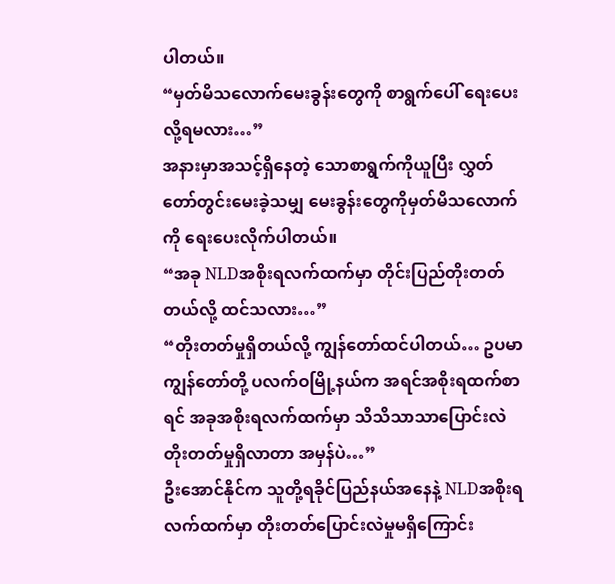ပါတယ်။
“မှတ်မိသလောက်မေးခွန်းတွေကို စာရွက်ပေါ် ရေးပေးလို့ရမလား…”
အနားမှာအသင့်ရှိနေတဲ့ သောစာရွက်ကိုယူပြီး လွှတ်တော်တွင်းမေးခဲ့သမျှ မေးခွန်းတွေကိုမှတ်မိသလောက်ကို ရေးပေးလိုက်ပါတယ်။
“အခု NLDအစိုးရလက်ထက်မှာ တိုင်းပြည်တိုးတတ်တယ်လို့ ထင်သလား…”
“တိုးတတ်မှုရှိတယ်လို့ ကျွန်တော်ထင်ပါတယ်… ဥပမာ ကျွန်တော်တို့ ပလက်ဝမြို့နယ်က အရင်အစိုးရထက်စာရင် အခုအစိုးရလက်ထက်မှာ သိသိသာသာပြောင်းလဲတိုးတတ်မှုရှိလာတာ အမှန်ပဲ…”
ဦးအောင်နိုင်က သူတို့ရခိုင်ပြည်နယ်အနေနဲ့ NLDအစိုးရလက်ထက်မှာ တိုးတတ်ပြောင်းလဲမှုမရှိကြောင်း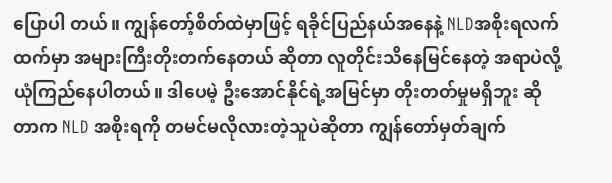ပြောပါ တယ်။ ကျွန်တော့်စိတ်ထဲမှာဖြင့် ရခိုင်ပြည်နယ်အနေနဲ့ NLDအစိုးရလက်ထက်မှာ အများကြီးတိုးတက်နေတယ် ဆိုတာ လူတိုင်းသိနေမြင်နေတဲ့ အရာပဲလို့ ယုံကြည်နေပါတယ်။ ဒါပေမဲ့ ဦးအောင်နိုင်ရဲ့အမြင်မှာ တိုးတတ်မှုမရှိဘူး ဆိုတာက NLD အစိုးရကို တမင်မလိုလားတဲ့သူပဲဆိုတာ ကျွန်တော်မှတ်ချက်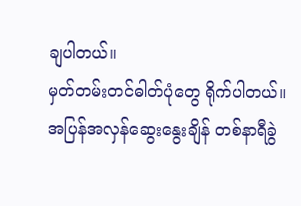ချပါတယ်။
မှတ်တမ်းတင်ဓါတ်ပုံတွေ ရိုက်ပါတယ်။ အပြန်အလှန်ဆွေးနွေးချိန် တစ်နာရီခွဲ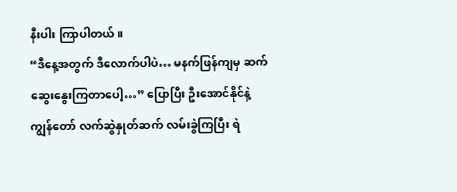နီးပါး ကြာပါတယ်။
“ဒီနေ့အတွက် ဒီလောက်ပါပဲ… မနက်ဖြန်ကျမှ ဆက်ဆွေးနွေးကြတာပေါ့…” ပြောပြီး ဦးအောင်နိုင်နဲ့ ကျွန်တော် လက်ဆွဲနှုတ်ဆက် လမ်းခွဲကြပြီး ရဲ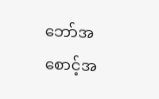ဘော်အစောင့်အ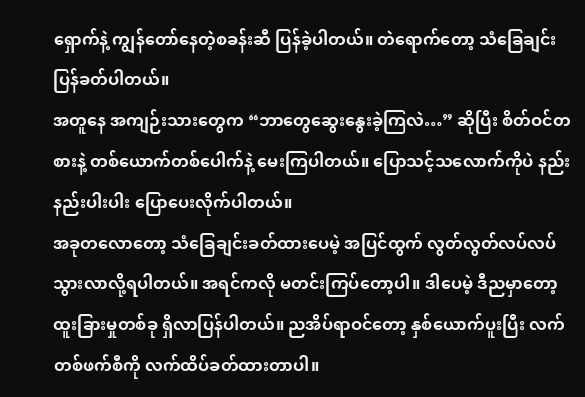ရှောက်နဲ့ ကျွန်တော်နေတဲ့စခန်းဆီ ပြန်ခဲ့ပါတယ်။ တဲရောက်တော့ သံခြေချင်း ပြန်ခတ်ပါတယ်။
အတူနေ အကျဉ်းသားတွေက “ဘာတွေဆွေးနွေးခဲ့ကြလဲ…” ဆိုပြီး စိတ်ဝင်တစားနဲ့ တစ်ယောက်တစ်ပေါက်နဲ့ မေးကြပါတယ်။ ပြောသင့်သလောက်ကိုပဲ နည်းနည်းပါးပါး ပြောပေးလိုက်ပါတယ်။
အခုတလောတော့ သံခြေချင်းခတ်ထားပေမဲ့ အပြင်ထွက် လွတ်လွတ်လပ်လပ် သွားလာလို့ရပါတယ်။ အရင်ကလို မတင်းကြပ်တော့ပါ။ ဒါပေမဲ့ ဒီညမှာတော့ ထူးခြားမှုတစ်ခု ရှိလာပြန်ပါတယ်။ ညအိပ်ရာဝင်တော့ နှစ်ယောက်ပူးပြီး လက်တစ်ဖက်စီကို လက်ထိပ်ခတ်ထားတာပါ။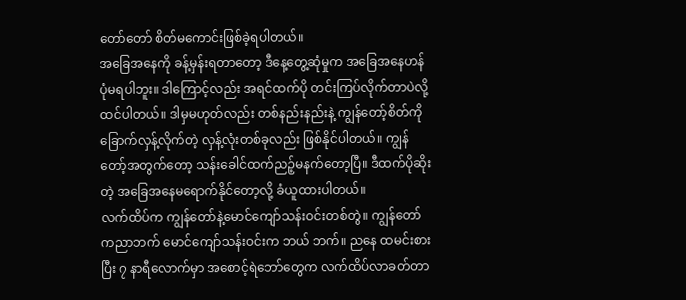တော်တော် စိတ်မကောင်းဖြစ်ခဲ့ရပါတယ်။
အခြေအနေကို ခန့်မှန်းရတာတော့ ဒီနေ့တွေ့ဆုံမှုက အခြေအနေဟန်ပုံမရပါဘူး။ ဒါကြောင့်လည်း အရင်ထက်ပို တင်းကြပ်လိုက်တာပဲလို့ ထင်ပါတယ်။ ဒါမှမဟုတ်လည်း တစ်နည်းနည်းနဲ့ ကျွန်တော့်စိတ်ကို ခြောက်လှန့်လိုက်တဲ့ လှန့်လုံးတစ်ခုလည်း ဖြစ်နိုင်ပါတယ်။ ကျွန်တော့်အတွက်တော့ သန်းခေါင်ထက်ညဉ့်မနက်တော့ပြီ။ ဒီထက်ပိုဆိုးတဲ့ အခြေအနေမရောက်နိုင်တော့လို့ ခံယူထားပါတယ်။
လက်ထိပ်က ကျွန်တော်နဲ့မောင်ကျော်သန်းဝင်းတစ်တွဲ။ ကျွန်တော်ကညာဘက် မောင်ကျော်သန်းဝင်းက ဘယ် ဘက်။ ညနေ ထမင်းစားပြီး ၇ နာရီလောက်မှာ အစောင့်ရဲဘော်တွေက လက်ထိပ်လာခတ်တာ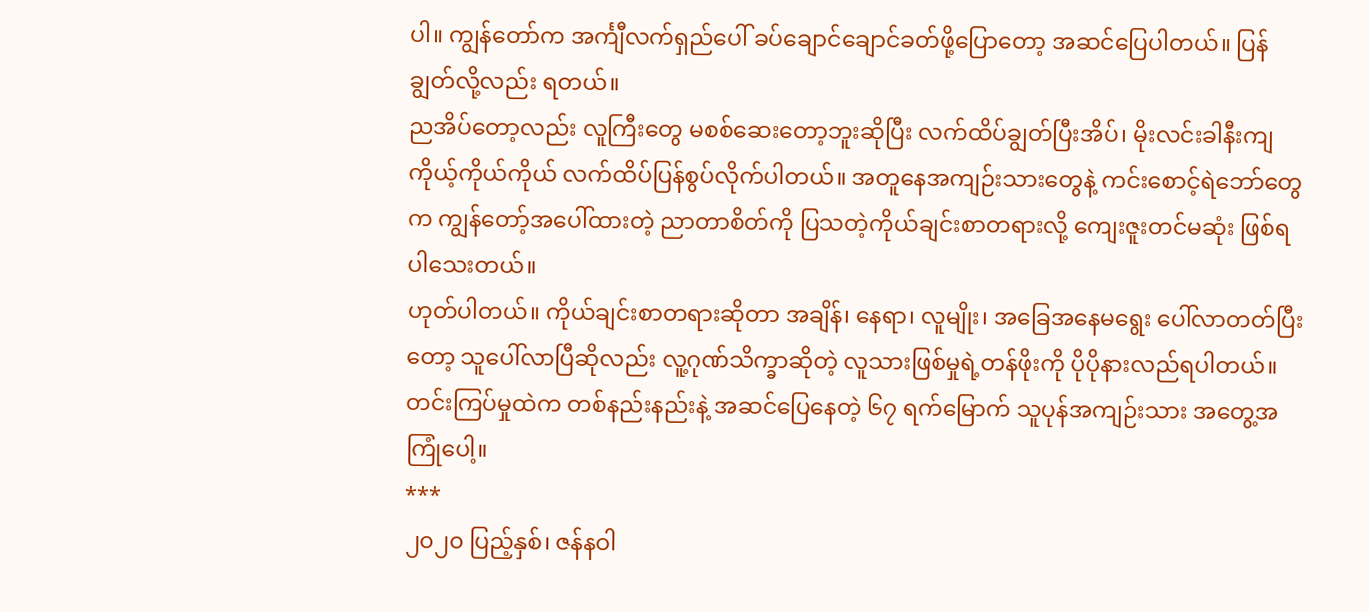ပါ။ ကျွန်တော်က အင်္ကျီလက်ရှည်ပေါ် ခပ်ချောင်ချောင်ခတ်ဖို့ပြောတော့ အဆင်ပြေပါတယ်။ ပြန်ချွတ်လို့လည်း ရတယ်။
ညအိပ်တော့လည်း လူကြီးတွေ မစစ်ဆေးတော့ဘူးဆိုပြီး လက်ထိပ်ချွတ်ပြီးအိပ်၊ မိုးလင်းခါနီးကျ ကိုယ့်ကိုယ်ကိုယ် လက်ထိပ်ပြန်စွပ်လိုက်ပါတယ်။ အတူနေအကျဉ်းသားတွေနဲ့ ကင်းစောင့်ရဲဘော်တွေက ကျွန်တော့်အပေါ်ထားတဲ့ ညာတာစိတ်ကို ပြသတဲ့ကိုယ်ချင်းစာတရားလို့ ကျေးဇူးတင်မဆုံး ဖြစ်ရပါသေးတယ်။
ဟုတ်ပါတယ်။ ကိုယ်ချင်းစာတရားဆိုတာ အချိန်၊ နေရာ၊ လူမျိုး၊ အခြေအနေမရွေး ပေါ်လာတတ်ပြီးတော့ သူပေါ်လာပြီဆိုလည်း လူ့ဂုဏ်သိက္ခာဆိုတဲ့ လူသားဖြစ်မှုရဲ့တန်ဖိုးကို ပိုပိုနားလည်ရပါတယ်။
တင်းကြပ်မှုထဲက တစ်နည်းနည်းနဲ့ အဆင်ပြေနေတဲ့ ၆၇ ရက်မြောက် သူပုန်အကျဉ်းသား အတွေ့အကြုံပေါ့။
***
၂၀၂၀ ပြည့်နှစ်၊ ဇန်နဝါ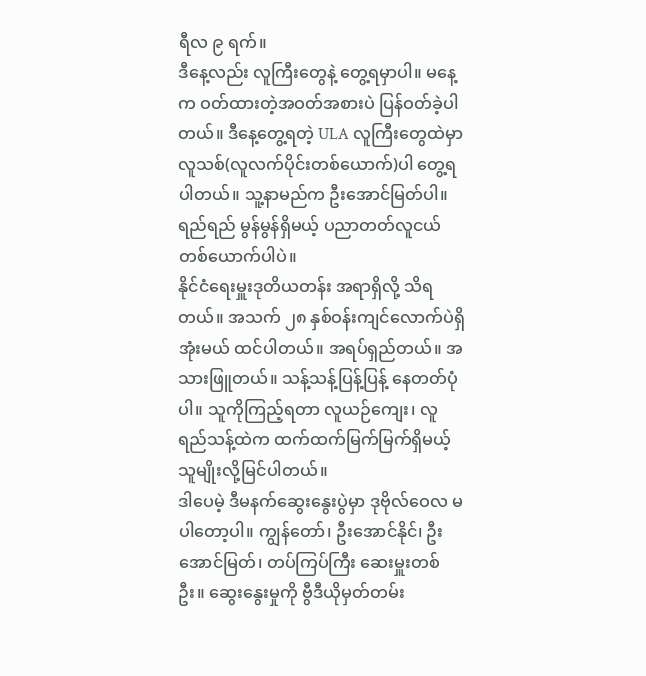ရီလ ၉ ရက်။
ဒီနေ့လည်း လူကြီးတွေနဲ့ တွေ့ရမှာပါ။ မနေ့က ဝတ်ထားတဲ့အဝတ်အစားပဲ ပြန်ဝတ်ခဲ့ပါတယ်။ ဒီနေ့တွေ့ရတဲ့ ULA လူကြီးတွေထဲမှာ လူသစ်(လူလက်ပိုင်းတစ်ယောက်)ပါ တွေ့ရပါတယ်။ သူ့နာမည်က ဦးအောင်မြတ်ပါ။ ရည်ရည် မွန်မွန်ရှိမယ့် ပညာတတ်လူငယ်တစ်ယောက်ပါပဲ။
နိုင်ငံရေးမှူးဒုတိယတန်း အရာရှိလို့ သိရတယ်။ အသက် ၂၈ နှစ်ဝန်းကျင်လောက်ပဲရှိအုံးမယ် ထင်ပါတယ်။ အရပ်ရှည်တယ်။ အသားဖြူတယ်။ သန့်သန့်ပြန့်ပြန့် နေတတ်ပုံပါ။ သူကိုကြည့်ရတာ လူယဉ်ကျေး၊ လူရည်သန့်ထဲက ထက်ထက်မြက်မြက်ရှိမယ့် သူမျိုးလို့မြင်ပါတယ်။
ဒါပေမဲ့ ဒီမနက်ဆွေးနွေးပွဲမှာ ဒုဗိုလ်ဝေလ မပါတော့ပါ။ ကျွန်တော်၊ ဦးအောင်နိုင်၊ ဦးအောင်မြတ်၊ တပ်ကြပ်ကြီး ဆေးမှူးတစ်ဦး။ ဆွေးနွေးမှုကို ဗွီဒီယိုမှတ်တမ်း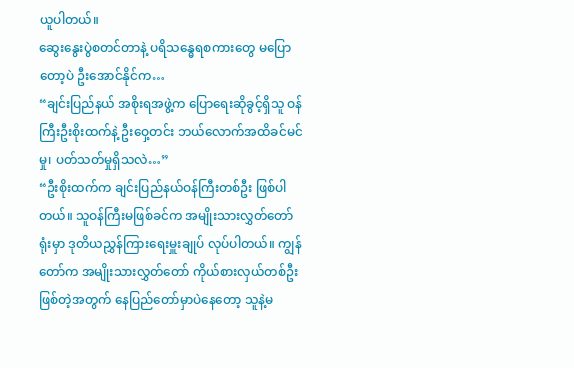ယူပါတယ်။
ဆွေးနွေးပွဲစတင်တာနဲ့ ပရိသန္ဓေရစကားတွေ မပြောတော့ပဲ ဦးအောင်နိုင်က…
“ချင်းပြည်နယ် အစိုးရအဖွဲ့က ပြောရေးဆိုခွင့်ရှိသူ ဝန်ကြီးဦးစိုးထက်နဲ့ ဦးဝှေ့တင်း ဘယ်လောက်အထိခင်မင်မှု၊ ပတ်သတ်မှုရှိသလဲ…”
“ဦးစိုးထက်က ချင်းပြည်နယ်ဝန်ကြီးတစ်ဦး ဖြစ်ပါတယ်။ သူဝန်ကြီးမဖြစ်ခင်က အမျိုးသားလွှတ်တော်ရုံးမှာ ဒုတိယညွှန်ကြားရေးမှူးချုပ် လုပ်ပါတယ်။ ကျွန်တော်က အမျိုးသားလွှတ်တော် ကိုယ်စားလှယ်တစ်ဦး ဖြစ်တဲ့အတွက် နေပြည်တော်မှာပဲနေတော့ သူနဲ့မ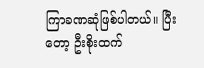ကြာခဏဆုံဖြစ်ပါတယ်။ ပြီးတော့ ဦးစိုးထက်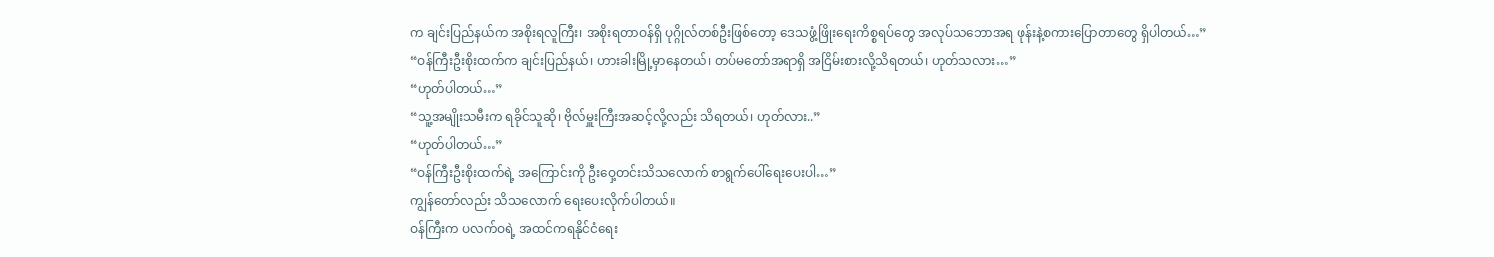က ချင်းပြည်နယ်က အစိုးရလူကြီး၊ အစိုးရတာဝန်ရှိ ပုဂ္ဂိုလ်တစ်ဦးဖြစ်တော့ ဒေသဖွံ့ဖြိုးရေးကိစ္စရပ်တွေ အလုပ်သဘောအရ ဖုန်းနဲ့စကားပြောတာတွေ ရှိပါတယ်…”
“ဝန်ကြီးဦးစိုးထက်က ချင်းပြည်နယ်၊ ဟားခါးမြို့မှာနေတယ်၊ တပ်မတော်အရာရှိ အငြိမ်းစားလို့သိရတယ်၊ ဟုတ်သလား…”
“ဟုတ်ပါတယ်…”
“သူ့အမျိုးသမီးက ရခိုင်သူဆို၊ ဗိုလ်မှူးကြီးအဆင့်လို့လည်း သိရတယ်၊ ဟုတ်လား..”
“ဟုတ်ပါတယ်…”
“ဝန်ကြီးဦးစိုးထက်ရဲ့ အကြောင်းကို ဦးဝှေ့တင်းသိသလောက် စာရွက်ပေါ်ရေးပေးပါ…”
ကျွန်တော်လည်း သိသလောက် ရေးပေးလိုက်ပါတယ်။
ဝန်ကြီးက ပလက်ဝရဲ့ အထင်ကရနိုင်ငံရေး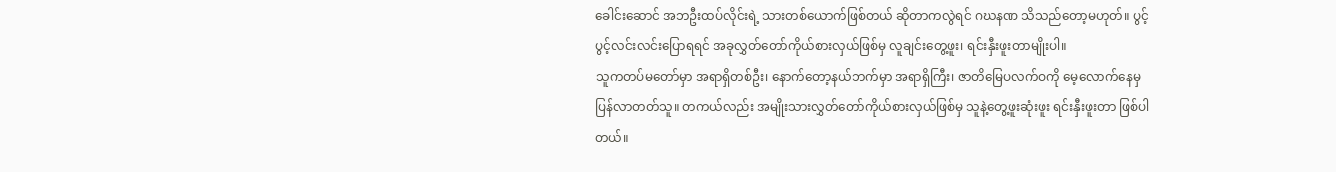ခေါင်းဆောင် အဘဦးထပ်လိုင်းရဲ့ သားတစ်ယောက်ဖြစ်တယ် ဆိုတာကလွဲရင် ဂဃနဏ သိသည်တော့မဟုတ်။ ပွင့်ပွင့်လင်းလင်းပြောရရင် အခုလွှတ်တော်ကိုယ်စားလှယ်ဖြစ်မှ လူချင်းတွေ့ဖူး၊ ရင်းနှီးဖူးတာမျိုးပါ။
သူကတပ်မတော်မှာ အရာရှိတစ်ဦး၊ နောက်တော့နယ်ဘက်မှာ အရာရှိကြီး၊ ဇာတိမြေပလက်ဝကို မေ့လောက်နေမှ ပြန်လာတတ်သူ။ တကယ်လည်း အမျိုးသားလွှတ်တော်ကိုယ်စားလှယ်ဖြစ်မှ သူနဲ့တွေ့ဖူးဆုံးဖူး ရင်းနှီးဖူးတာ ဖြစ်ပါတယ်။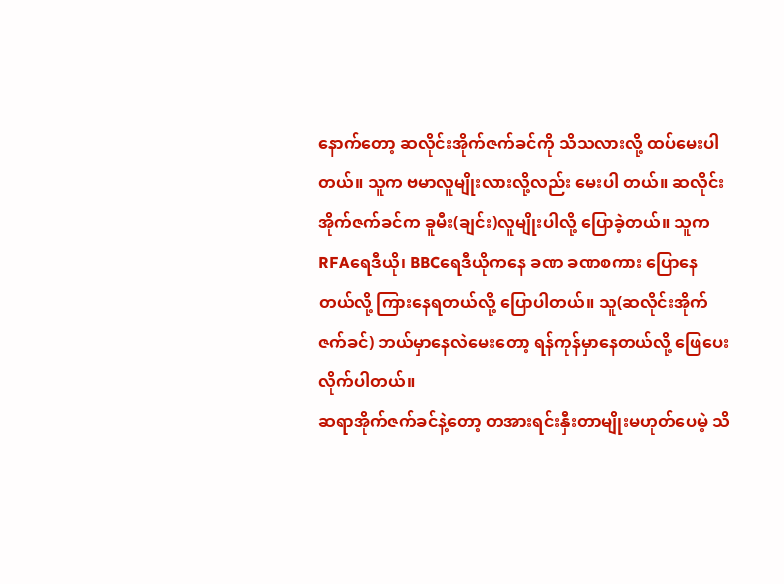နောက်တော့ ဆလိုင်းအိုက်ဇက်ခင်ကို သိသလားလို့ ထပ်မေးပါတယ်။ သူက ဗမာလူမျိုးလားလို့လည်း မေးပါ တယ်။ ဆလိုင်းအိုက်ဇက်ခင်က ခူမီး(ချင်း)လူမျိုးပါလို့ ပြောခဲ့တယ်။ သူက RFAရေဒီယို၊ BBCရေဒီယိုကနေ ခဏ ခဏစကား ပြောနေတယ်လို့ ကြားနေရတယ်လို့ ပြောပါတယ်။ သူ(ဆလိုင်းအိုက်ဇက်ခင်) ဘယ်မှာနေလဲမေးတော့ ရန်ကုန်မှာနေတယ်လို့ ဖြေပေးလိုက်ပါတယ်။
ဆရာအိုက်ဇက်ခင်နဲ့တော့ တအားရင်းနှီးတာမျိုးမဟုတ်ပေမဲ့ သိ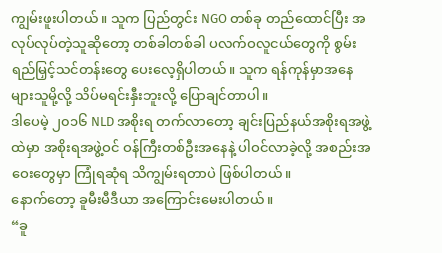ကျွမ်းဖူးပါတယ်။ သူက ပြည်တွင်း NGO တစ်ခု တည်ထောင်ပြီး အလုပ်လုပ်တဲ့သူဆိုတော့ တစ်ခါတစ်ခါ ပလက်ဝလူငယ်တွေကို စွမ်းရည်မြှင့်သင်တန်းတွေ ပေးလေ့ရှိပါတယ်။ သူက ရန်ကုန်မှာအနေများသူမို့လို့ သိပ်မရင်းနှီးဘူးလို့ ပြောချင်တာပါ။
ဒါပေမဲ့ ၂၀၁၆ NLD အစိုးရ တက်လာတော့ ချင်းပြည်နယ်အစိုးရအဖွဲ့ထဲမှာ အစိုးရအဖွဲ့ဝင် ဝန်ကြီးတစ်ဦးအနေနဲ့ ပါဝင်လာခဲ့လို့ အစည်းအဝေးတွေမှာ ကြုံရဆုံရ သိကျွမ်းရတာပဲ ဖြစ်ပါတယ်။
နောက်တော့ ခူမီးမီဒီယာ အကြောင်းမေးပါတယ်။
“ခူ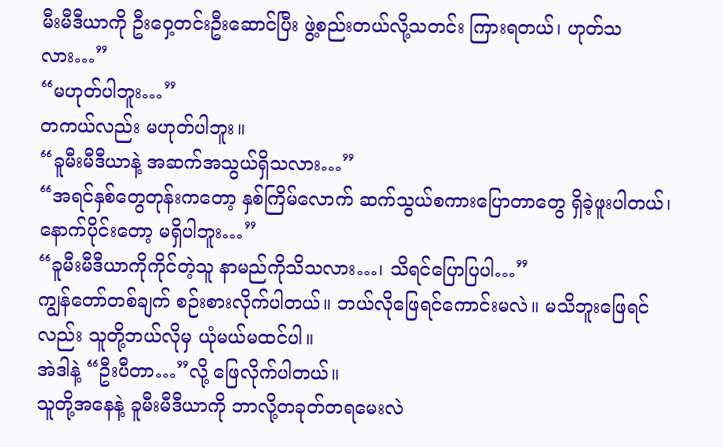မီးမီဒီယာကို ဦးဝှေ့တင်းဦးဆောင်ပြီး ဖွဲ့စည်းတယ်လို့သတင်း ကြားရတယ်၊ ဟုတ်သလား…”
“မဟုတ်ပါဘူး…”
တကယ်လည်း မဟုတ်ပါဘူး။
“ခူမီးမီဒီယာနဲ့ အဆက်အသွယ်ရှိသလား…”
“အရင်နှစ်တွေတုန်းကတော့ နှစ်ကြိမ်လောက် ဆက်သွယ်စကားပြောတာတွေ ရှိခဲ့ဖူးပါတယ်၊ နောက်ပိုင်းတော့ မရှိပါဘူး…”
“ခူမီးမီဒီယာကိုကိုင်တဲ့သူ နာမည်ကိုသိသလား…၊ သိရင်ပြောပြပါ…”
ကျွန်တော်တစ်ချက် စဉ်းစားလိုက်ပါတယ်။ ဘယ်လိုဖြေရင်ကောင်းမလဲ။ မသိဘူးဖြေရင်လည်း သူတို့ဘယ်လိုမှ ယုံမယ်မထင်ပါ။
အဲဒါနဲ့ “ဦးပီတာ…”လို့ ဖြေလိုက်ပါတယ်။
သူတို့အနေနဲ့ ခူမီးမီဒီယာကို ဘာလို့တခုတ်တရမေးလဲ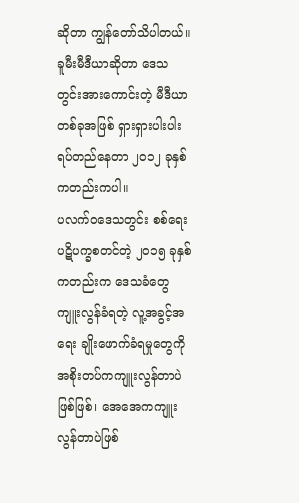ဆိုတာ ကျွန်တော်သိပါတယ်။
ခူမီးမီဒီယာဆိုတာ ဒေသတွင်းအားကောင်းတဲ့ မီဒီယာတစ်ခုအဖြစ် ရှားရှားပါးပါး ရပ်တည်နေတာ ၂၀၁၂ ခုနှစ် ကတည်းကပါ။
ပလက်ဝဒေသတွင်း စစ်ရေးပဋိပက္ခစတင်တဲ့ ၂၀၁၅ ခုနှစ်ကတည်းက ဒေသခံတွေကျူးလွန်ခံရတဲ့ လူ့အခွင့်အရေး ချိုးဖောက်ခံရမှုတွေကို အစိုးတပ်ကကျူးလွန်တာပဲဖြစ်ဖြစ်၊ အေအေကကျူးလွန်တာပဲဖြစ်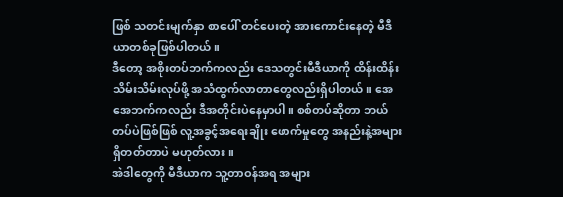ဖြစ် သတင်းမျက်နှာ စာပေါ် တင်ပေးတဲ့ အားကောင်းနေတဲ့ မီဒီယာတစ်ခုဖြစ်ပါတယ်။
ဒီတော့ အစိုးတပ်ဘက်ကလည်း ဒေသတွင်းမီဒီယာကို ထိန်းထိန်းသိမ်းသိမ်းလုပ်ဖို့ အသံထွက်လာတာတွေလည်းရှိပါတယ်။ အေအေဘက်ကလည်း ဒီအတိုင်းပဲနေမှာပါ။ စစ်တပ်ဆိုတာ ဘယ်တပ်ပဲဖြစ်ဖြစ် လူ့အခွင့်အရေးချိုး ဖောက်မှုတွေ အနည်းနဲ့အများ ရှိတတ်တာပဲ မဟုတ်လား။
အဲဒါတွေကို မီဒီယာက သူ့တာဝန်အရ အများ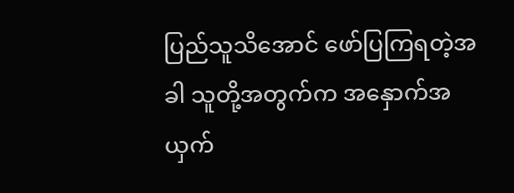ပြည်သူသိအောင် ဖော်ပြကြရတဲ့အခါ သူတို့အတွက်က အနှောက်အယှက်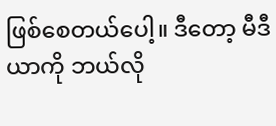ဖြစ်စေတယ်ပေါ့။ ဒီတော့ မီဒီယာကို ဘယ်လို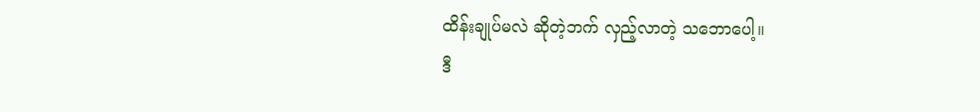ထိန်းချုပ်မလဲ ဆိုတဲ့ဘက် လှည့်လာတဲ့ သဘောပေါ့။
ဒီ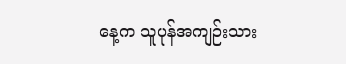နေ့က သူပုန်အကျဉ်းသား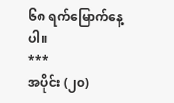၆၈ ရက်မြောက်နေ့ပါ။
***
အပိုင်း (၂၀)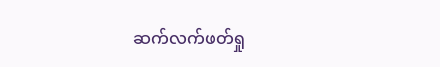ဆက်လက်ဖတ်ရှု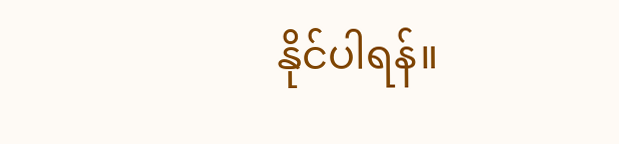နိုင်ပါရန်။